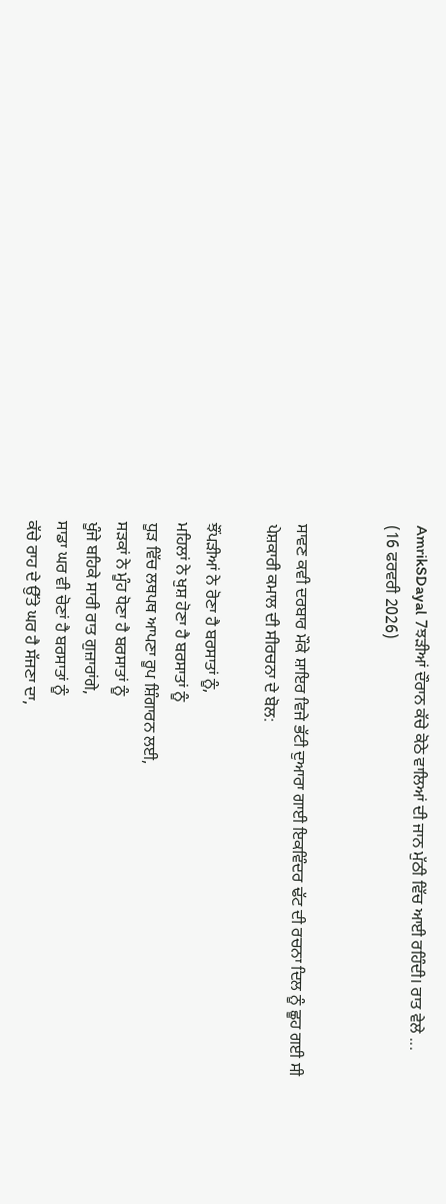AmrikSDayal 7ਝੜੀਆਂ ਦੌਰਾਨ ਕੱਚੇ ਕੋਠੇ ਵਾਲਿਆਂ ਦੀ ਜਾਨ ਮੁੱਠੀ ਵਿੱਚ ਆਈ ਰਹਿੰਦੀ। ਰਾਤ ਵੇਲੇ ...
(16 ਫਰਵਰੀ 2026)


ਸਾਵਣ ਕਵੀ ਦਰਬਾਰ ਮੌਕੇ ਸ਼ਾਇਰ ਵਿਜੇ ਭੱਟੀ ਦੁਆਰਾ ਗਾਈ ਇਕਵਿੰਦਰ ਢੱਟ ਦੀ ਰਚਨਾ ਦਿਲ ਨੂੰ ਛੂਹ ਗਈ ਸੀ
ਪੇਸ਼ਕਾਰੀ ਕਮਾਲ ਦੀ ਸੀਰਚਨਾ ਦੇ ਬੋਲ:

ਝੌਂਪੜੀਆਂ ਨੇ ਰੋਣਾ ਹੈ ਬਰਸਾਤਾਂ ਨੂੰ,
ਮਹਿਲਾਂ ਨੇ ਖੁਸ਼ ਹੋਣਾ ਹੈ ਬਰਸਾਤਾਂ ਨੂੰ
ਧੂੜ ਵਿੱਚ ਲਥਪਥ ਆਪਣਾ ਰੂਪ ਸ਼ਿੰਗਾਰਨ ਲਈ,
ਸੜਕਾਂ ਨੇ ਮੂੰਹ ਧੋਣਾ ਹੈ ਬਰਸਾਤਾਂ ਨੂੰ
ਖੂੰਜੇ ਬਹਿਕੇ ਸਾਰੀ ਰਾਤ ਗੁਜ਼ਾਰਾਂਗੇ,
ਸਾਡਾ ਘਰ ਵੀ ਚੋਣਾਂ ਹੈ ਬਰਸਾਤਾਂ ਨੂੰ
ਕੱਚੇ ਰਾਹ ਦੇ ਉੱਤੇ ਘਰ ਹੈ ਸੱਜਣਾ ਦਾ,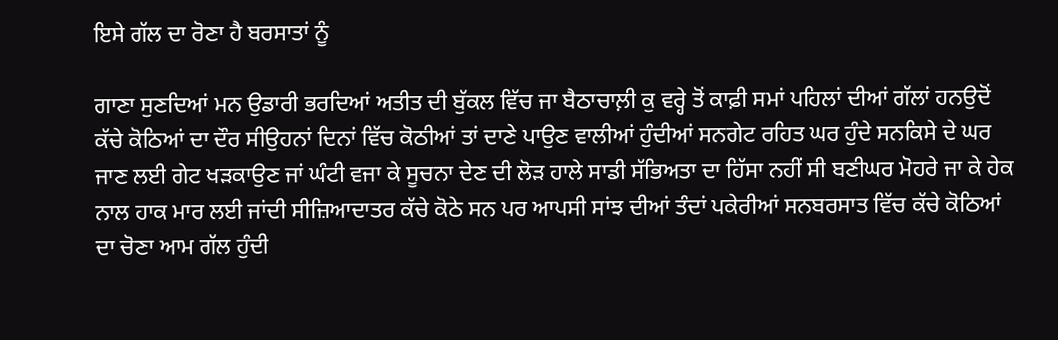ਇਸੇ ਗੱਲ ਦਾ ਰੋਣਾ ਹੈ ਬਰਸਾਤਾਂ ਨੂੰ

ਗਾਣਾ ਸੁਣਦਿਆਂ ਮਨ ਉਡਾਰੀ ਭਰਦਿਆਂ ਅਤੀਤ ਦੀ ਬੁੱਕਲ ਵਿੱਚ ਜਾ ਬੈਠਾਚਾਲ਼ੀ ਕੁ ਵਰ੍ਹੇ ਤੋਂ ਕਾਫ਼ੀ ਸਮਾਂ ਪਹਿਲਾਂ ਦੀਆਂ ਗੱਲਾਂ ਹਨਉਦੋਂ ਕੱਚੇ ਕੋਠਿਆਂ ਦਾ ਦੌਰ ਸੀਉਹਨਾਂ ਦਿਨਾਂ ਵਿੱਚ ਕੋਠੀਆਂ ਤਾਂ ਦਾਣੇ ਪਾਉਣ ਵਾਲੀਆਂ ਹੁੰਦੀਆਂ ਸਨਗੇਟ ਰਹਿਤ ਘਰ ਹੁੰਦੇ ਸਨਕਿਸੇ ਦੇ ਘਰ ਜਾਣ ਲਈ ਗੇਟ ਖੜਕਾਉਣ ਜਾਂ ਘੰਟੀ ਵਜਾ ਕੇ ਸੂਚਨਾ ਦੇਣ ਦੀ ਲੋੜ ਹਾਲੇ ਸਾਡੀ ਸੱਭਿਅਤਾ ਦਾ ਹਿੱਸਾ ਨਹੀਂ ਸੀ ਬਣੀਘਰ ਮੋਹਰੇ ਜਾ ਕੇ ਹੇਕ ਨਾਲ ਹਾਕ ਮਾਰ ਲਈ ਜਾਂਦੀ ਸੀਜ਼ਿਆਦਾਤਰ ਕੱਚੇ ਕੋਠੇ ਸਨ ਪਰ ਆਪਸੀ ਸਾਂਝ ਦੀਆਂ ਤੰਦਾਂ ਪਕੇਰੀਆਂ ਸਨਬਰਸਾਤ ਵਿੱਚ ਕੱਚੇ ਕੋਠਿਆਂ ਦਾ ਚੋਣਾ ਆਮ ਗੱਲ ਹੁੰਦੀ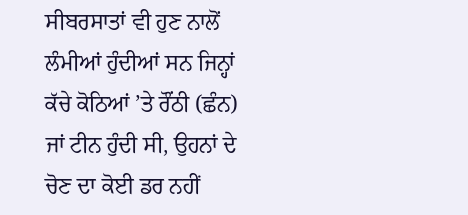ਸੀਬਰਸਾਤਾਂ ਵੀ ਹੁਣ ਨਾਲੋਂ ਲੰਮੀਆਂ ਹੁੰਦੀਆਂ ਸਨ ਜਿਨ੍ਹਾਂ ਕੱਚੇ ਕੋਠਿਆਂ ’ਤੇ ਰੌਂਠੀ (ਛੰਨ) ਜਾਂ ਟੀਨ ਹੁੰਦੀ ਸੀ, ਉਹਨਾਂ ਦੇ ਚੋਣ ਦਾ ਕੋਈ ਡਰ ਨਹੀਂ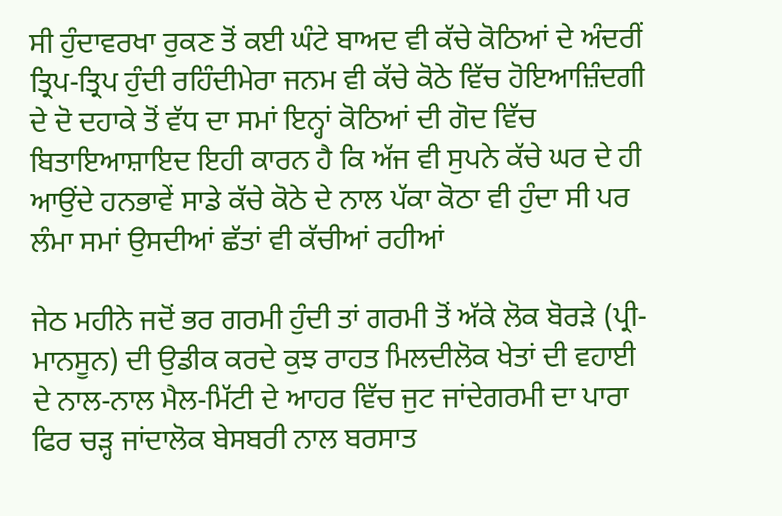ਸੀ ਹੁੰਦਾਵਰਖਾ ਰੁਕਣ ਤੋਂ ਕਈ ਘੰਟੇ ਬਾਅਦ ਵੀ ਕੱਚੇ ਕੋਠਿਆਂ ਦੇ ਅੰਦਰੀਂ ਤ੍ਰਿਪ-ਤ੍ਰਿਪ ਹੁੰਦੀ ਰਹਿੰਦੀਮੇਰਾ ਜਨਮ ਵੀ ਕੱਚੇ ਕੋਠੇ ਵਿੱਚ ਹੋਇਆਜ਼ਿੰਦਗੀ ਦੇ ਦੋ ਦਹਾਕੇ ਤੋਂ ਵੱਧ ਦਾ ਸਮਾਂ ਇਨ੍ਹਾਂ ਕੋਠਿਆਂ ਦੀ ਗੋਦ ਵਿੱਚ ਬਿਤਾਇਆਸ਼ਾਇਦ ਇਹੀ ਕਾਰਨ ਹੈ ਕਿ ਅੱਜ ਵੀ ਸੁਪਨੇ ਕੱਚੇ ਘਰ ਦੇ ਹੀ ਆਉਂਦੇ ਹਨਭਾਵੇਂ ਸਾਡੇ ਕੱਚੇ ਕੋਠੇ ਦੇ ਨਾਲ ਪੱਕਾ ਕੋਠਾ ਵੀ ਹੁੰਦਾ ਸੀ ਪਰ ਲੰਮਾ ਸਮਾਂ ਉਸਦੀਆਂ ਛੱਤਾਂ ਵੀ ਕੱਚੀਆਂ ਰਹੀਆਂ

ਜੇਠ ਮਹੀਨੇ ਜਦੋਂ ਭਰ ਗਰਮੀ ਹੁੰਦੀ ਤਾਂ ਗਰਮੀ ਤੋਂ ਅੱਕੇ ਲੋਕ ਬੋਰੜੇ (ਪ੍ਰੀ-ਮਾਨਸੂਨ) ਦੀ ਉਡੀਕ ਕਰਦੇ ਕੁਝ ਰਾਹਤ ਮਿਲਦੀਲੋਕ ਖੇਤਾਂ ਦੀ ਵਹਾਈ ਦੇ ਨਾਲ-ਨਾਲ ਮੈਲ-ਮਿੱਟੀ ਦੇ ਆਹਰ ਵਿੱਚ ਜੁਟ ਜਾਂਦੇਗਰਮੀ ਦਾ ਪਾਰਾ ਫਿਰ ਚੜ੍ਹ ਜਾਂਦਾਲੋਕ ਬੇਸਬਰੀ ਨਾਲ ਬਰਸਾਤ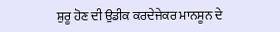ਸ਼ੁਰੂ ਹੋਣ ਦੀ ਉਡੀਕ ਕਰਦੇਜੇਕਰ ਮਾਨਸੂਨ ਦੇ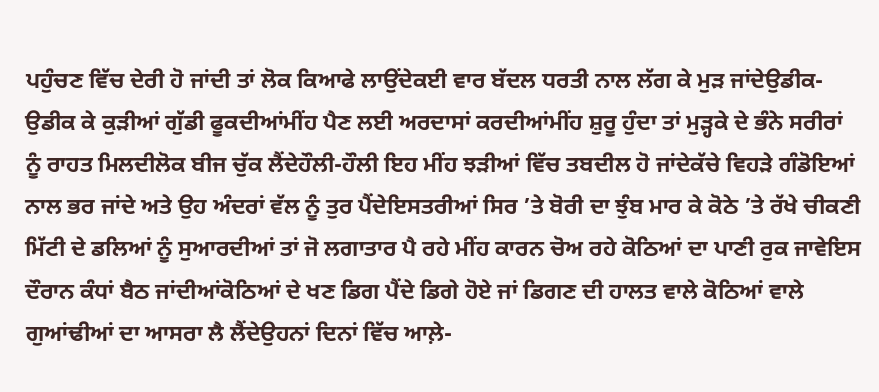ਪਹੁੰਚਣ ਵਿੱਚ ਦੇਰੀ ਹੋ ਜਾਂਦੀ ਤਾਂ ਲੋਕ ਕਿਆਫੇ ਲਾਉਂਦੇਕਈ ਵਾਰ ਬੱਦਲ ਧਰਤੀ ਨਾਲ ਲੱਗ ਕੇ ਮੁੜ ਜਾਂਦੇਉਡੀਕ-ਉਡੀਕ ਕੇ ਕੁੜੀਆਂ ਗੁੱਡੀ ਫੂਕਦੀਆਂਮੀਂਹ ਪੈਣ ਲਈ ਅਰਦਾਸਾਂ ਕਰਦੀਆਂਮੀਂਹ ਸ਼ੁਰੂ ਹੁੰਦਾ ਤਾਂ ਮੁੜ੍ਹਕੇ ਦੇ ਭੰਨੇ ਸਰੀਰਾਂ ਨੂੰ ਰਾਹਤ ਮਿਲਦੀਲੋਕ ਬੀਜ ਚੁੱਕ ਲੈਂਦੇਹੌਲੀ-ਹੌਲੀ ਇਹ ਮੀਂਹ ਝੜੀਆਂ ਵਿੱਚ ਤਬਦੀਲ ਹੋ ਜਾਂਦੇਕੱਚੇ ਵਿਹੜੇ ਗੰਡੋਇਆਂ ਨਾਲ ਭਰ ਜਾਂਦੇ ਅਤੇ ਉਹ ਅੰਦਰਾਂ ਵੱਲ ਨੂੰ ਤੁਰ ਪੈਂਦੇਇਸਤਰੀਆਂ ਸਿਰ ’ਤੇ ਬੋਰੀ ਦਾ ਝੁੰਬ ਮਾਰ ਕੇ ਕੋਠੇ ’ਤੇ ਰੱਖੇ ਚੀਕਣੀ ਮਿੱਟੀ ਦੇ ਡਲਿਆਂ ਨੂੰ ਸੁਆਰਦੀਆਂ ਤਾਂ ਜੋ ਲਗਾਤਾਰ ਪੈ ਰਹੇ ਮੀਂਹ ਕਾਰਨ ਚੋਅ ਰਹੇ ਕੋਠਿਆਂ ਦਾ ਪਾਣੀ ਰੁਕ ਜਾਵੇਇਸ ਦੌਰਾਨ ਕੰਧਾਂ ਬੈਠ ਜਾਂਦੀਆਂਕੋਠਿਆਂ ਦੇ ਖਣ ਡਿਗ ਪੈਂਦੇ ਡਿਗੇ ਹੋਏ ਜਾਂ ਡਿਗਣ ਦੀ ਹਾਲਤ ਵਾਲੇ ਕੋਠਿਆਂ ਵਾਲੇ ਗੁਆਂਢੀਆਂ ਦਾ ਆਸਰਾ ਲੈ ਲੈਂਦੇਉਹਨਾਂ ਦਿਨਾਂ ਵਿੱਚ ਆਲ਼ੇ-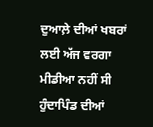ਦੁਆਲ਼ੇ ਦੀਆਂ ਖਬਰਾਂ ਲਈ ਅੱਜ ਵਰਗਾ ਮੀਡੀਆ ਨਹੀਂ ਸੀ ਹੁੰਦਾਪਿੰਡ ਦੀਆਂ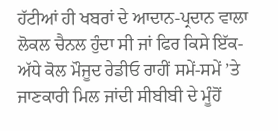ਹੱਟੀਆਂ ਹੀ ਖਬਰਾਂ ਦੇ ਆਦਾਨ-ਪ੍ਰਦਾਨ ਵਾਲਾ ਲੋਕਲ ਚੈਨਲ ਹੁੰਦਾ ਸੀ ਜਾਂ ਫਿਰ ਕਿਸੇ ਇੱਕ-ਅੱਧੇ ਕੋਲ ਮੌਜੂਦ ਰੇਡੀਓ ਰਾਹੀਂ ਸਮੇਂ-ਸਮੇਂ ’ਤੇ ਜਾਣਕਾਰੀ ਮਿਲ ਜਾਂਦੀ ਸੀਬੀਬੀ ਦੇ ਮੂੰਹੋਂ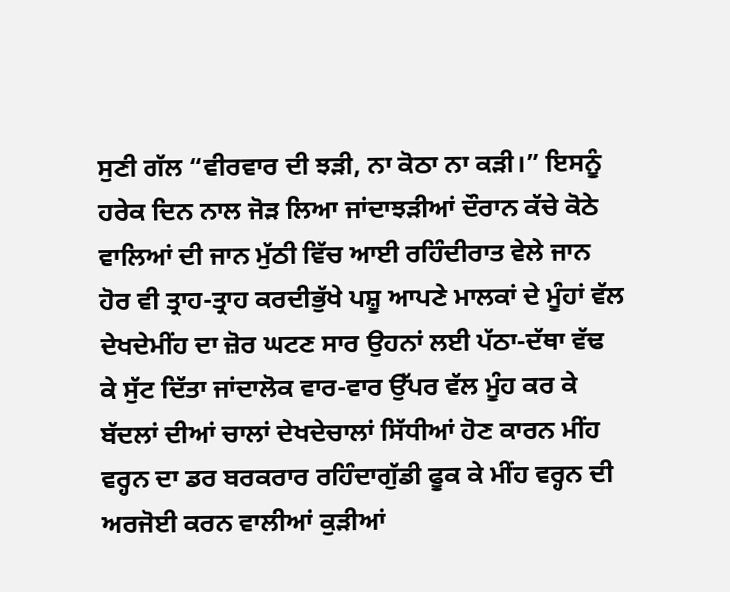ਸੁਣੀ ਗੱਲ “ਵੀਰਵਾਰ ਦੀ ਝੜੀ, ਨਾ ਕੋਠਾ ਨਾ ਕੜੀ।” ਇਸਨੂੰ ਹਰੇਕ ਦਿਨ ਨਾਲ ਜੋੜ ਲਿਆ ਜਾਂਦਾਝੜੀਆਂ ਦੌਰਾਨ ਕੱਚੇ ਕੋਠੇ ਵਾਲਿਆਂ ਦੀ ਜਾਨ ਮੁੱਠੀ ਵਿੱਚ ਆਈ ਰਹਿੰਦੀਰਾਤ ਵੇਲੇ ਜਾਨ ਹੋਰ ਵੀ ਤ੍ਰਾਹ-ਤ੍ਰਾਹ ਕਰਦੀਭੁੱਖੇ ਪਸ਼ੂ ਆਪਣੇ ਮਾਲਕਾਂ ਦੇ ਮੂੰਹਾਂ ਵੱਲ ਦੇਖਦੇਮੀਂਹ ਦਾ ਜ਼ੋਰ ਘਟਣ ਸਾਰ ਉਹਨਾਂ ਲਈ ਪੱਠਾ-ਦੱਥਾ ਵੱਢ ਕੇ ਸੁੱਟ ਦਿੱਤਾ ਜਾਂਦਾਲੋਕ ਵਾਰ-ਵਾਰ ਉੱਪਰ ਵੱਲ ਮੂੰਹ ਕਰ ਕੇ ਬੱਦਲਾਂ ਦੀਆਂ ਚਾਲਾਂ ਦੇਖਦੇਚਾਲਾਂ ਸਿੱਧੀਆਂ ਹੋਣ ਕਾਰਨ ਮੀਂਹ ਵਰ੍ਹਨ ਦਾ ਡਰ ਬਰਕਰਾਰ ਰਹਿੰਦਾਗੁੱਡੀ ਫੂਕ ਕੇ ਮੀਂਹ ਵਰ੍ਹਨ ਦੀ ਅਰਜੋਈ ਕਰਨ ਵਾਲੀਆਂ ਕੁੜੀਆਂ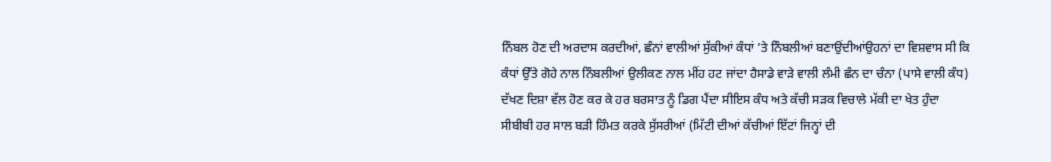ਨਿੰਬਲ ਹੋਣ ਦੀ ਅਰਦਾਸ ਕਰਦੀਆਂ, ਛੰਨਾਂ ਵਾਲੀਆਂ ਸੁੱਕੀਆਂ ਕੰਧਾਂ ’ਤੇ ਨਿੰਬਲੀਆਂ ਬਣਾਉਂਦੀਆਂਉਹਨਾਂ ਦਾ ਵਿਸ਼ਵਾਸ ਸੀ ਕਿ ਕੰਧਾਂ ਉੱਤੇ ਗੋਹੇ ਨਾਲ ਨਿੰਬਲੀਆਂ ਉਲੀਕਣ ਨਾਲ ਮੀਂਹ ਹਟ ਜਾਂਦਾ ਹੈਸਾਡੇ ਵਾੜੇ ਵਾਲੀ ਲੰਮੀ ਛੰਨ ਦਾ ਚੰਨਾ (ਪਾਸੇ ਵਾਲੀ ਕੰਧ) ਦੱਖਣ ਦਿਸ਼ਾ ਵੱਲ ਹੋਣ ਕਰ ਕੇ ਹਰ ਬਰਸਾਤ ਨੂੰ ਡਿਗ ਪੈਂਦਾ ਸੀਇਸ ਕੰਧ ਅਤੇ ਕੱਚੀ ਸੜਕ ਵਿਚਾਲੇ ਮੱਕੀ ਦਾ ਖੇਤ ਹੁੰਦਾ ਸੀਬੀਬੀ ਹਰ ਸਾਲ ਬੜੀ ਹਿੰਮਤ ਕਰਕੇ ਸੁੱਸਰੀਆਂ (ਮਿੱਟੀ ਦੀਆਂ ਕੱਚੀਆਂ ਇੱਟਾਂ ਜਿਨ੍ਹਾਂ ਦੀ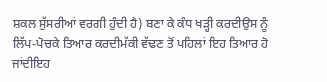ਸ਼ਕਲ ਸੁੱਸਰੀਆਂ ਵਰਗੀ ਹੁੰਦੀ ਹੈ) ਬਣਾ ਕੇ ਕੰਧ ਖੜ੍ਹੀ ਕਰਦੀਉਸ ਨੂੰ ਲਿੱਪ-ਪੋਚਕੇ ਤਿਆਰ ਕਰਦੀਮੱਕੀ ਵੱਢਣ ਤੋਂ ਪਹਿਲਾਂ ਇਹ ਤਿਆਰ ਹੋ ਜਾਂਦੀਇਹ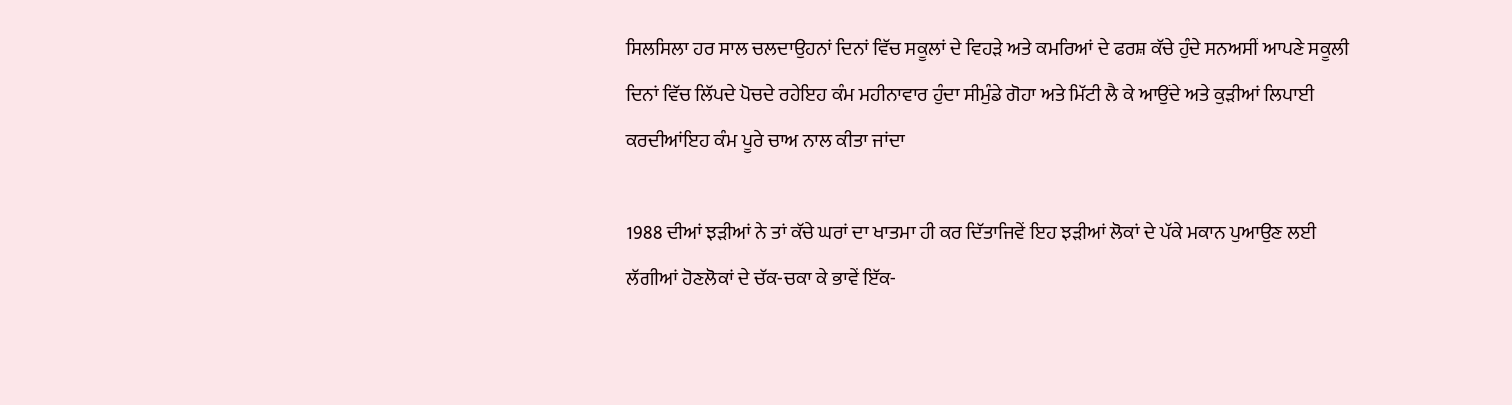ਸਿਲਸਿਲਾ ਹਰ ਸਾਲ ਚਲਦਾਉਹਨਾਂ ਦਿਨਾਂ ਵਿੱਚ ਸਕੂਲਾਂ ਦੇ ਵਿਹੜੇ ਅਤੇ ਕਮਰਿਆਂ ਦੇ ਫਰਸ਼ ਕੱਚੇ ਹੁੰਦੇ ਸਨਅਸੀਂ ਆਪਣੇ ਸਕੂਲੀ ਦਿਨਾਂ ਵਿੱਚ ਲਿੱਪਦੇ ਪੋਚਦੇ ਰਹੇਇਹ ਕੰਮ ਮਹੀਨਾਵਾਰ ਹੁੰਦਾ ਸੀਮੁੰਡੇ ਗੋਹਾ ਅਤੇ ਮਿੱਟੀ ਲੈ ਕੇ ਆਉਂਦੇ ਅਤੇ ਕੁੜੀਆਂ ਲਿਪਾਈ ਕਰਦੀਆਂਇਹ ਕੰਮ ਪੂਰੇ ਚਾਅ ਨਾਲ ਕੀਤਾ ਜਾਂਦਾ

1988 ਦੀਆਂ ਝੜੀਆਂ ਨੇ ਤਾਂ ਕੱਚੇ ਘਰਾਂ ਦਾ ਖਾਤਮਾ ਹੀ ਕਰ ਦਿੱਤਾਜਿਵੇਂ ਇਹ ਝੜੀਆਂ ਲੋਕਾਂ ਦੇ ਪੱਕੇ ਮਕਾਨ ਪੁਆਉਣ ਲਈ ਲੱਗੀਆਂ ਹੋਣਲੋਕਾਂ ਦੇ ਚੱਕ-ਚਕਾ ਕੇ ਭਾਵੇਂ ਇੱਕ-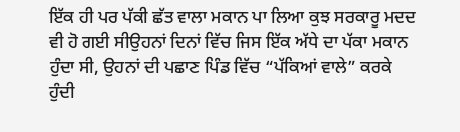ਇੱਕ ਹੀ ਪਰ ਪੱਕੀ ਛੱਤ ਵਾਲਾ ਮਕਾਨ ਪਾ ਲਿਆ ਕੁਝ ਸਰਕਾਰੂ ਮਦਦ ਵੀ ਹੋ ਗਈ ਸੀਉਹਨਾਂ ਦਿਨਾਂ ਵਿੱਚ ਜਿਸ ਇੱਕ ਅੱਧੇ ਦਾ ਪੱਕਾ ਮਕਾਨ ਹੁੰਦਾ ਸੀ, ਉਹਨਾਂ ਦੀ ਪਛਾਣ ਪਿੰਡ ਵਿੱਚ “ਪੱਕਿਆਂ ਵਾਲੇ” ਕਰਕੇ ਹੁੰਦੀ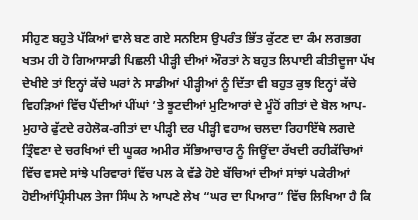ਸੀਹੁਣ ਬਹੁਤੇ ਪੱਕਿਆਂ ਵਾਲੇ ਬਣ ਗਏ ਸਨਇਸ ਉਪਰੰਤ ਭਿੱਤ ਕੁੱਟਣ ਦਾ ਕੰਮ ਲਗਭਗ ਖਤਮ ਹੀ ਹੋ ਗਿਆਸਾਡੀ ਪਿਛਲੀ ਪੀੜ੍ਹੀ ਦੀਆਂ ਔਰਤਾਂ ਨੇ ਬਹੁਤ ਲਿਪਾਈ ਕੀਤੀਦੂਜਾ ਪੱਖ ਦੇਖੀਏ ਤਾਂ ਇਨ੍ਹਾਂ ਕੱਚੇ ਘਰਾਂ ਨੇ ਸਾਡੀਆਂ ਪੀੜ੍ਹੀਆਂ ਨੂੰ ਦਿੱਤਾ ਵੀ ਬਹੁਤ ਕੁਝ ਇਨ੍ਹਾਂ ਕੱਚੇ ਵਿਹੜਿਆਂ ਵਿੱਚ ਪੈਂਦੀਆਂ ਪੀਂਘਾਂ ’ਤੇ ਝੂਟਦੀਆਂ ਮੁਟਿਆਰਾਂ ਦੇ ਮੂੰਹੋਂ ਗੀਤਾਂ ਦੇ ਬੋਲ ਆਪ-ਮੁਹਾਰੇ ਫੁੱਟਦੇ ਰਹੇਲੋਕ-ਗੀਤਾਂ ਦਾ ਪੀੜ੍ਹੀ ਦਰ ਪੀੜ੍ਹੀ ਵਹਾਅ ਚਲਦਾ ਰਿਹਾਇੱਥੇ ਲਗਦੇ ਤ੍ਰਿੰਞਣਾ ਦੇ ਚਰਖਿਆਂ ਦੀ ਘੂਕਰ ਅਮੀਰ ਸੱਭਿਆਚਾਰ ਨੂੰ ਜਿਊਂਦਾ ਰੱਖਦੀ ਰਹੀਕੱਚਿਆਂ ਵਿੱਚ ਵਸਦੇ ਸਾਂਝੇ ਪਰਿਵਾਰਾਂ ਵਿੱਚ ਪਲ ਕੇ ਵੱਡੇ ਹੋਏ ਬੱਚਿਆਂ ਦੀਆਂ ਸਾਂਝਾਂ ਪਕੇਰੀਆਂ ਹੋਈਆਂਪ੍ਰਿੰਸੀਪਲ ਤੇਜਾ ਸਿੰਘ ਨੇ ਆਪਣੇ ਲੇਖ “ਘਰ ਦਾ ਪਿਆਰ” ਵਿੱਚ ਲਿਖਿਆ ਹੈ ਕਿ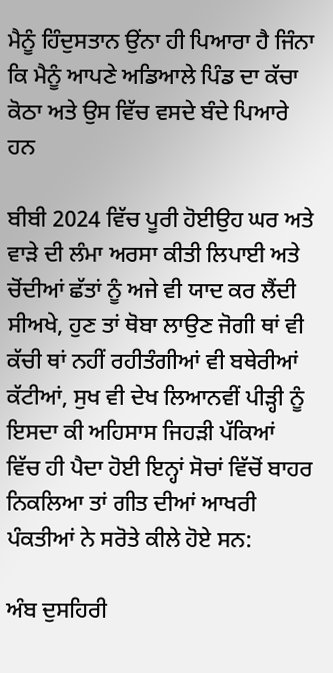ਮੈਨੂੰ ਹਿੰਦੁਸਤਾਨ ਉਂਨਾ ਹੀ ਪਿਆਰਾ ਹੈ ਜਿੰਨਾ ਕਿ ਮੈਨੂੰ ਆਪਣੇ ਅਡਿਆਲੇ ਪਿੰਡ ਦਾ ਕੱਚਾ ਕੋਠਾ ਅਤੇ ਉਸ ਵਿੱਚ ਵਸਦੇ ਬੰਦੇ ਪਿਆਰੇ ਹਨ

ਬੀਬੀ 2024 ਵਿੱਚ ਪੂਰੀ ਹੋਈਉਹ ਘਰ ਅਤੇ ਵਾੜੇ ਦੀ ਲੰਮਾ ਅਰਸਾ ਕੀਤੀ ਲਿਪਾਈ ਅਤੇ ਚੋਂਦੀਆਂ ਛੱਤਾਂ ਨੂੰ ਅਜੇ ਵੀ ਯਾਦ ਕਰ ਲੈਂਦੀ ਸੀਅਖੇ, ਹੁਣ ਤਾਂ ਥੋਬਾ ਲਾਉਣ ਜੋਗੀ ਥਾਂ ਵੀ ਕੱਚੀ ਥਾਂ ਨਹੀਂ ਰਹੀਤੰਗੀਆਂ ਵੀ ਬਥੇਰੀਆਂ ਕੱਟੀਆਂ, ਸੁਖ ਵੀ ਦੇਖ ਲਿਆਨਵੀਂ ਪੀੜ੍ਹੀ ਨੂੰ ਇਸਦਾ ਕੀ ਅਹਿਸਾਸ ਜਿਹੜੀ ਪੱਕਿਆਂ ਵਿੱਚ ਹੀ ਪੈਦਾ ਹੋਈ ਇਨ੍ਹਾਂ ਸੋਚਾਂ ਵਿੱਚੋਂ ਬਾਹਰ ਨਿਕਲਿਆ ਤਾਂ ਗੀਤ ਦੀਆਂ ਆਖਰੀ ਪੰਕਤੀਆਂ ਨੇ ਸਰੋਤੇ ਕੀਲੇ ਹੋਏ ਸਨ:

ਅੰਬ ਦੁਸਹਿਰੀ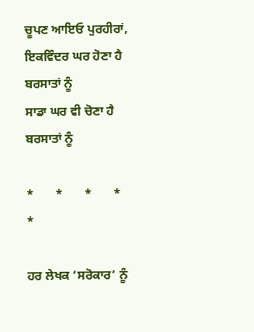ਚੂਪਣ ਆਇਓ ਪੁਰਹੀਰਾਂ,
ਇਕਵਿੰਦਰ ਘਰ ਹੋਣਾ ਹੈ ਬਰਸਾਤਾਂ ਨੂੰ
ਸਾਡਾ ਘਰ ਵੀ ਚੋਣਾ ਹੈ ਬਰਸਾਤਾਂ ਨੂੰ

*       *       *       *       *

ਹਰ ਲੇਖਕ ‘ਸਰੋਕਾਰ’ ਨੂੰ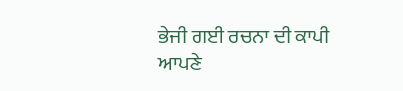ਭੇਜੀ ਗਈ ਰਚਨਾ ਦੀ ਕਾਪੀ ਆਪਣੇ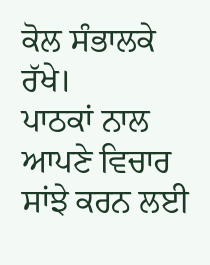ਕੋਲ ਸੰਭਾਲਕੇ ਰੱਖੇ।
ਪਾਠਕਾਂ ਨਾਲ ਆਪਣੇ ਵਿਚਾਰ ਸਾਂਝੇ ਕਰਨ ਲਈ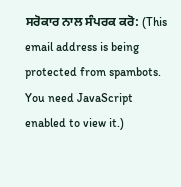ਸਰੋਕਾਰ ਨਾਲ ਸੰਪਰਕ ਕਰੋ: (This email address is being protected from spambots. You need JavaScript enabled to view it.)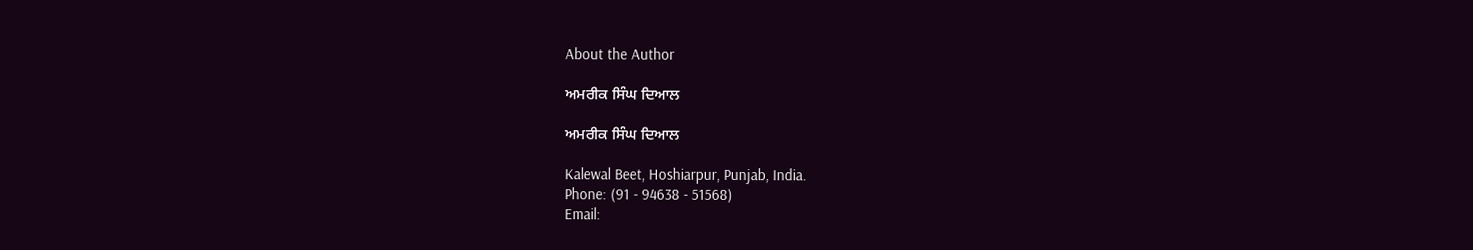About the Author

ਅਮਰੀਕ ਸਿੰਘ ਦਿਆਲ

ਅਮਰੀਕ ਸਿੰਘ ਦਿਆਲ

Kalewal Beet, Hoshiarpur, Punjab, India.
Phone: (91 - 94638 - 51568)
Email: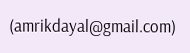(amrikdayal@gmail.com)